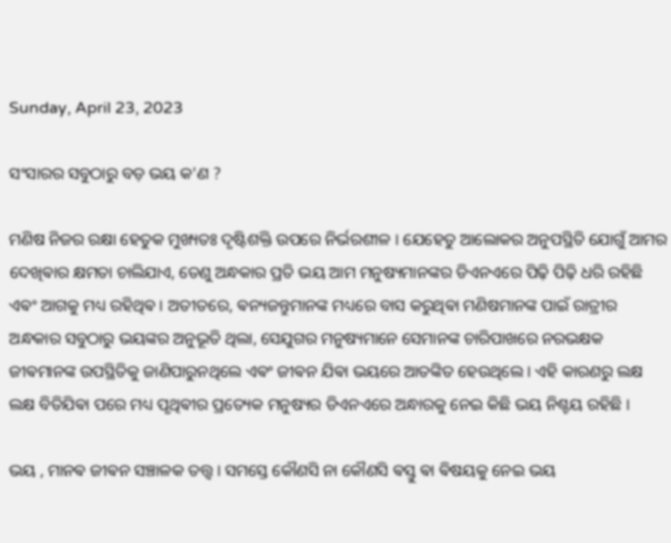Sunday, April 23, 2023

ସଂସାରର ସବୁଠାରୁ ବଡ଼ ଭୟ କ'ଣ ?

ମଣିଷ ନିଜର ରକ୍ଷା ହେତୁକ ମୁଖ୍ୟତଃ ଦୃଷ୍ଟିଶକ୍ତି ଉପରେ ନିର୍ଭରଶୀଳ । ଯେହେତୁ ଆଲୋକର ଅନୁପସ୍ଥିତି ଯୋଗୁଁ ଆମର ଦେଖିଵାର କ୍ଷମତା ଚାଲିଯାଏ, ତେଣୁ ଅନ୍ଧକାର ପ୍ରତି ଭୟ ଆମ ମନୁଷ୍ୟମାନଙ୍କର ଡିଏନଏରେ ପିଢ଼ି ପିଢ଼ି ଧରି ରହିଛି ଏଵଂ ଆଗକୁ ମଧ୍ୟ ରହିଥିଵ । ଅତୀତରେ, ଵନ୍ୟଜନ୍ତୁମାନଙ୍କ ମଧ୍ୟରେ ବାସ କରୁଥିଵା ମଣିଷମାନଙ୍କ ପାଇଁ ରାତ୍ରୀର ଅନ୍ଧକାର ସବୁଠାରୁ ଭୟଙ୍କର ଅନୁଭୂତି ଥିଲା, ସେଯୁଗର ମନୁଷ୍ୟମାନେ ସେମାନଙ୍କ ଚାରିପାଖରେ ନରଭକ୍ଷକ ଜୀଵମାନଙ୍କ ଉପସ୍ଥିତିକୁ ଜାଣିପାରୁନଥିଲେ ଏଵଂ ଜୀଵନ ଯିଵା ଭୟରେ ଆତଙ୍କିତ ହେଉଥିଲେ । ଏହି କାରଣରୁ ଲକ୍ଷ ଲକ୍ଷ ବିତିଯିଵା ପରେ ମଧ୍ୟ ପୃଥିଵୀର ପ୍ରତ୍ୟେକ ମନୁଷ୍ୟର ଡିଏନଏରେ ଅନ୍ଧାରକୁ ନେଇ କିଛି ଭୟ ନିଶ୍ଚୟ ରହିଛି ।

ଭୟ , ମାନଵ ଜୀଵନ ସଞ୍ଚାଳକ ତତ୍ତ୍ଵ । ସମସ୍ତେ କୌଣସି ନା କୌଣସି ଵସ୍ତୁ ଵା ଵିଷୟକୁ ନେଇ ଭୟ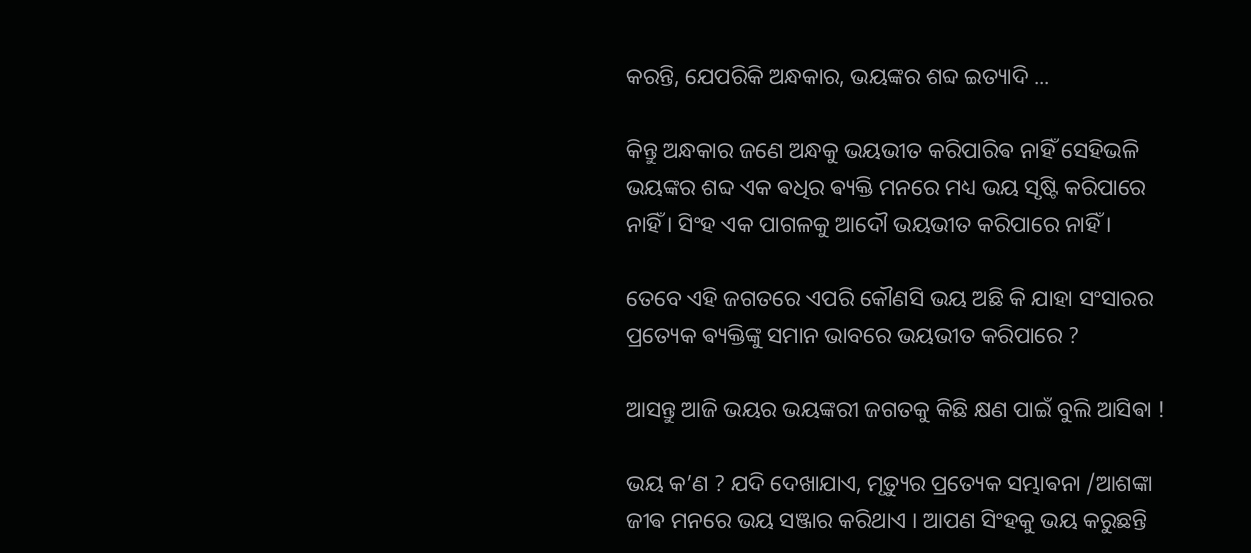କରନ୍ତି, ଯେପରିକି ଅନ୍ଧକାର, ଭୟଙ୍କର ଶବ୍ଦ ଇତ୍ୟାଦି ...

କିନ୍ତୁ ଅନ୍ଧକାର ଜଣେ ଅନ୍ଧକୁ ଭୟଭୀତ କରିପାରିଵ ନାହିଁ ସେହିଭଳି ଭୟଙ୍କର ଶବ୍ଦ ଏକ ଵଧିର ଵ୍ୟକ୍ତି ମନରେ ମଧ୍ୟ ଭୟ ସୃଷ୍ଟି କରିପାରେ ନାହିଁ । ସିଂହ ଏକ ପାଗଳକୁ ଆଦୌ ଭୟଭୀତ କରିପାରେ ନାହିଁ ।

ତେବେ ଏହି ଜଗତରେ ଏପରି କୌଣସି ଭୟ ଅଛି କି ଯାହା ସଂସାରର ପ୍ରତ୍ୟେକ ଵ୍ୟକ୍ତିଙ୍କୁ ସମାନ ଭାବରେ ଭୟଭୀତ କରିପାରେ ?

ଆସନ୍ତୁ ଆଜି ଭୟର ଭୟଙ୍କରୀ ଜଗତକୁ କିଛି କ୍ଷଣ ପାଇଁ ବୁଲି ଆସିଵା !

ଭୟ କ’ଣ ? ଯଦି ଦେଖାଯାଏ, ମୃତ୍ୟୁର ପ୍ରତ୍ୟେକ ସମ୍ଭାଵନା /ଆଶଙ୍କା ଜୀଵ ମନରେ ଭୟ ସଞ୍ଜାର କରିଥାଏ । ଆପଣ ସିଂହକୁ ଭୟ କରୁଛନ୍ତି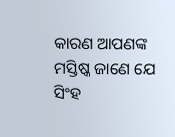କାରଣ ଆପଣଙ୍କ ମସ୍ତିଷ୍କ ଜାଣେ ଯେ ସିଂହ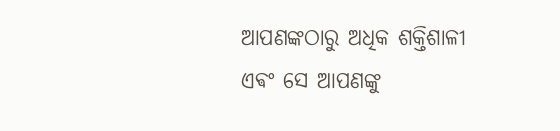ଆପଣଙ୍କଠାରୁ ଅଧିକ ଶକ୍ତିଶାଳୀ ଏଵଂ ସେ ଆପଣଙ୍କୁ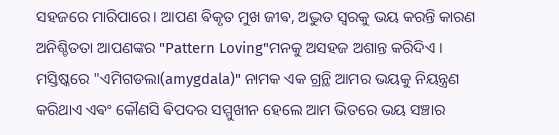ସହଜରେ ମାରିପାରେ। ଆପଣ ଵିକୃତ ମୁଖ ଜୀଵ, ଅଦ୍ଭୁତ ସ୍ୱରକୁ ଭୟ କରନ୍ତି କାରଣ ଅନିଶ୍ଚିତତା ଆପଣଙ୍କର "Pattern Loving"ମନକୁ ଅସହଜ ଅଶାନ୍ତ କରିଦିଏ । ମସ୍ତିଷ୍କରେ "ଏମିଗଡଲା(amygdala)" ନାମକ ଏକ ଗ୍ରନ୍ଥି ଆମର ଭୟକୁ ନିୟନ୍ତ୍ରଣ କରିଥାଏ ଏଵଂ କୌଣସି ଵିପଦର ସମ୍ମୁଖୀନ ହେଲେ ଆମ ଭିତରେ ଭୟ ସଞ୍ଚାର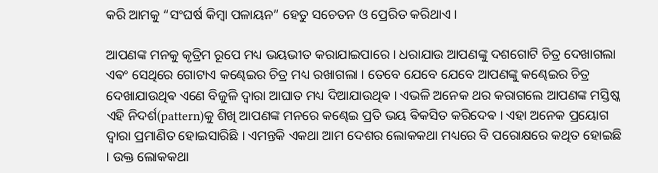କରି ଆମକୁ “ସଂଘର୍ଷ କିମ୍ବା ପଳାୟନ” ହେତୁ ସଚେତନ ଓ ପ୍ରେରିତ କରିଥାଏ ।

ଆପଣଙ୍କ ମନକୁ କୃତ୍ରିମ ରୂପେ ମଧ୍ୟ ଭୟଭୀତ କରାଯାଇପାରେ । ଧରାଯାଉ ଆପଣଙ୍କୁ ଦଶଗୋଟି ଚିତ୍ର ଦେଖାଗଲା ଏଵଂ ସେଥିରେ ଗୋଟାଏ କଣ୍ଢେଇର ଚିତ୍ର ମଧ୍ୟ ରଖାଗଲା । ତେବେ ଯେବେ ଯେବେ ଆପଣଙ୍କୁ କଣ୍ଢେଇର ଚିତ୍ର ଦେଖାଯାଉଥିଵ ଏଣେ ବିଜୁଳି ଦ୍ଵାରା ଆଘାତ ମଧ୍ୟ ଦିଆଯାଉଥିଵ । ଏଭଳି ଅନେକ ଥର କରାଗଲେ ଆପଣଙ୍କ ମସ୍ତିଷ୍କ ଏହି ନିଦର୍ଶ(pattern)କୁ ଶିଖି ଆପଣଙ୍କ ମନରେ କଣ୍ଢେଇ ପ୍ରତି ଭୟ ଵିକସିତ କରିଦେଵ । ଏହା ଅନେକ ପ୍ରୟୋଗ ଦ୍ଵାରା ପ୍ରମାଣିତ ହୋଇସାରିଛି । ଏମନ୍ତକି ଏକଥା ଆମ ଦେଶର ଲୋକକଥା ମଧ୍ୟରେ ବି ପରୋକ୍ଷରେ କଥିତ ହୋଇଛି ‌ । ଉକ୍ତ ଲୋକକଥା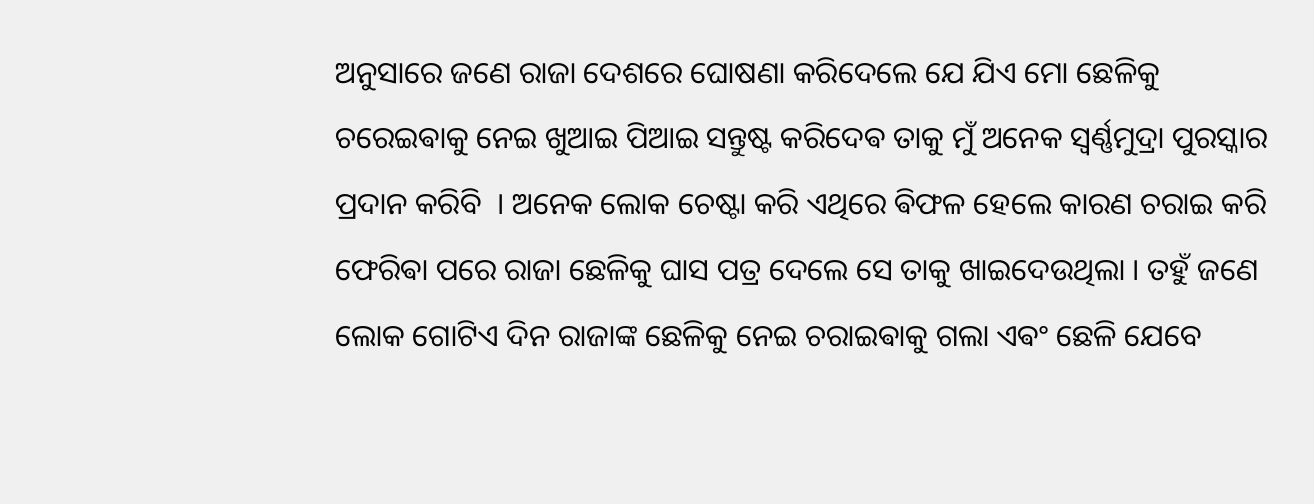ଅନୁସାରେ ଜଣେ ରାଜା ଦେଶରେ ଘୋଷଣା କରିଦେଲେ ଯେ ଯିଏ ମୋ ଛେଳିକୁ ଚରେଇଵାକୁ ନେଇ ଖୁଆଇ ପିଆଇ ସନ୍ତୁଷ୍ଟ କରିଦେଵ ତାକୁ ମୁଁ ଅନେକ ସ୍ଵର୍ଣ୍ଣମୁଦ୍ରା ପୁରସ୍କାର ପ୍ରଦାନ କରିବି ‌ । ଅନେକ ଲୋକ ଚେଷ୍ଟା କରି ଏଥିରେ ଵିଫଳ ହେଲେ କାରଣ ଚରାଇ କରି ଫେରିଵା ପରେ ରାଜା ଛେଳିକୁ ଘାସ ପତ୍ର ଦେଲେ ସେ ତାକୁ ଖାଇଦେଉଥିଲା । ତହୁଁ ଜଣେ ଲୋକ ଗୋଟିଏ ଦିନ ରାଜାଙ୍କ ଛେଳିକୁ ନେଇ ଚରାଇଵାକୁ ଗଲା ଏଵଂ ଛେଳି ଯେବେ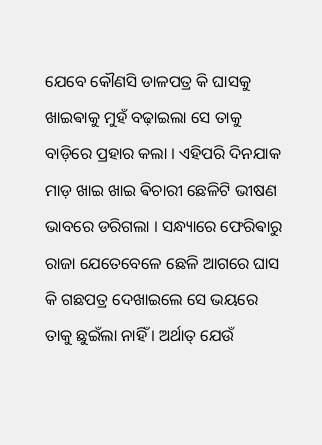ଯେବେ କୌଣସି ଡାଳପତ୍ର କି ଘାସକୁ ଖାଇଵାକୁ ମୁହଁ ବଢ଼ାଇଲା ସେ ତାକୁ ବାଡ଼ିରେ ପ୍ରହାର କଲା । ଏହିପରି ଦିନଯାକ ମାଡ଼ ଖାଇ ଖାଇ ଵିଚାରୀ ଛେଳିଟି ଭୀଷଣ ଭାବରେ ଡରିଗଲା । ସନ୍ଧ୍ୟାରେ ଫେରିଵାରୁ ରାଜା ଯେତେବେଳେ ଛେଳି ଆଗରେ ଘାସ କି ଗଛପତ୍ର ଦେଖାଇଲେ ସେ ଭୟରେ ତାକୁ ଛୁଇଁଲା ନାହିଁ । ଅର୍ଥାତ୍ ଯେଉଁ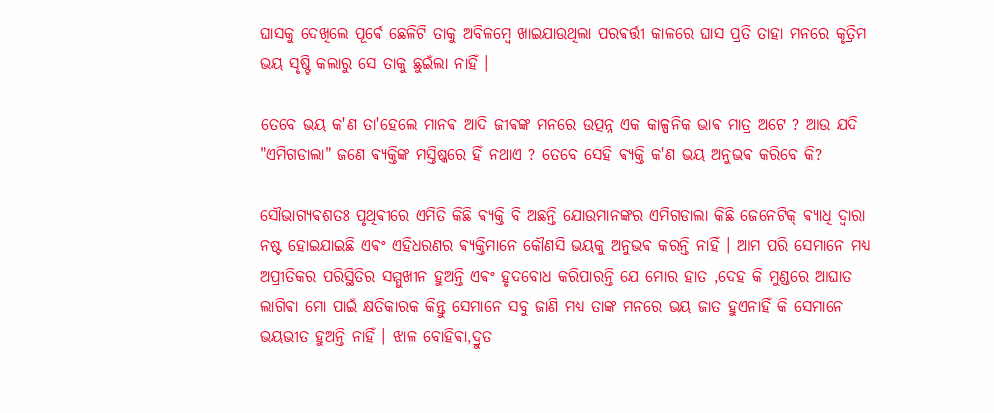ଘାସକୁ ଦେଖିଲେ ପୂର୍ଵେ ଛେଳିଟି ତାକୁ ଅବିଳମ୍ବେ ଖାଇଯାଉଥିଲା ପରଵର୍ତ୍ତୀ କାଳରେ ଘାସ ପ୍ରତି ତାହା ମନରେ କୃତ୍ରିମ ଭୟ ସୃଷ୍ଟି କଲାରୁ ସେ ତାକୁ ଛୁଇଁଲା ନାହିଁ ।

ତେବେ ଭୟ କ'ଣ ତା'ହେଲେ ମାନଵ ଆଦି ଜୀଵଙ୍କ ମନରେ ଉତ୍ପନ୍ନ ଏକ କାଳ୍ପନିକ ଭାଵ ମାତ୍ର ଅଟେ ? ଆଉ ଯଦି "ଏମିଗଡାଲା" ଜଣେ ଵ୍ୟକ୍ତିଙ୍କ ମସ୍ତିଷ୍କରେ ହିଁ ନଥାଏ ? ତେବେ ସେହି ଵ୍ୟକ୍ତି କ'ଣ ଭୟ ଅନୁଭଵ କରିବେ କି?

ସୌଭାଗ୍ୟଵଶତଃ ପୃଥିଵୀରେ ଏମିତି କିଛି ଵ୍ୟକ୍ତି ବି ଅଛନ୍ତି ଯୋଉମାନଙ୍କର ଏମିଗଡାଲା କିଛି ଜେନେଟିକ୍ ଵ୍ୟାଧି ଦ୍ୱାରା ନଷ୍ଟ ହୋଇଯାଇଛି ଏଵଂ ଏହିଧରଣର ଵ୍ୟକ୍ତିମାନେ କୌଣସି ଭୟକୁ ଅନୁଭଵ କରନ୍ତି ନାହିଁ । ଆମ ପରି ସେମାନେ ମଧ୍ୟ ଅପ୍ରୀତିକର ପରିସ୍ଥିତିର ସମ୍ମୁଖୀନ ହୁଅନ୍ତି ଏଵଂ ହୃଦବୋଧ କରିପାରନ୍ତି ଯେ ମୋର ହାତ ,ଦେହ କି ମୁଣ୍ଡରେ ଆଘାତ ଲାଗିଵା ମୋ ପାଇଁ କ୍ଷତିକାରକ କିନ୍ତୁ ସେମାନେ ସବୁ ଜାଣି ମଧ୍ୟ ତାଙ୍କ ମନରେ ଭୟ ଜାତ ହୁଏନାହିଁ କି ସେମାନେ ଭୟଭୀତ ହୁଅନ୍ତି ନାହିଁ । ଝାଳ ବୋହିଵା,ଦ୍ରୁତ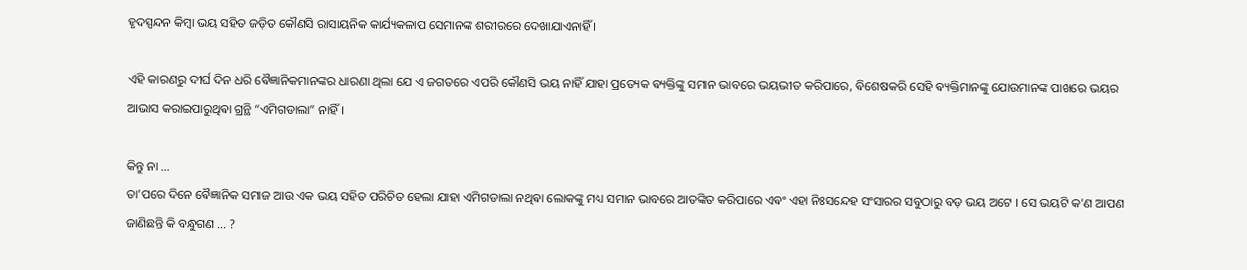ହୃଦସ୍ପନ୍ଦନ କିମ୍ବା ଭୟ ସହିତ ଜଡ଼ିତ କୌଣସି ରାସାୟନିକ କାର୍ଯ୍ୟକଳାପ ସେମାନଙ୍କ ଶରୀରରେ ଦେଖାଯାଏନାହିଁ ।

ଏହି କାରଣରୁ ଦୀର୍ଘ ଦିନ ଧରି ଵୈଜ୍ଞାନିକମାନଙ୍କର ଧାରଣା ଥିଲା ଯେ ଏ ଜଗତରେ ଏପରି କୌଣସି ଭୟ ନାହିଁ ଯାହା ପ୍ରତ୍ୟେକ ଵ୍ୟକ୍ତିଙ୍କୁ ସମାନ ଭାବରେ ଭୟଭୀତ କରିପାରେ, ଵିଶେଷକରି ସେହି ଵ୍ୟକ୍ତିମାନଙ୍କୁ ଯୋଉମାନଙ୍କ ପାଖରେ ଭୟର ଆଭାସ କରାଇପାରୁଥିଵା ଗ୍ରନ୍ଥି “ଏମିଗଡାଲା” ନାହିଁ ।

କିନ୍ତୁ ନା ...
ତା’ପରେ ଦିନେ ଵୈଜ୍ଞାନିକ ସମାଜ ଆଉ ଏକ ଭୟ ସହିତ ପରିଚିତ ହେଲା ଯାହା ଏମିଗଡାଲା ନଥିଵା ଲୋକଙ୍କୁ ମଧ୍ୟ ସମାନ ଭାବରେ ଆତଙ୍କିତ କରିପାରେ ଏଵଂ ଏହା ନିଃସନ୍ଦେହ ସଂସାରର ସବୁଠାରୁ ବଡ଼ ଭୟ ଅଟେ । ସେ ଭୟଟି କ'ଣ ଆପଣ ଜାଣିଛନ୍ତି କି ବନ୍ଧୁଗଣ ... ?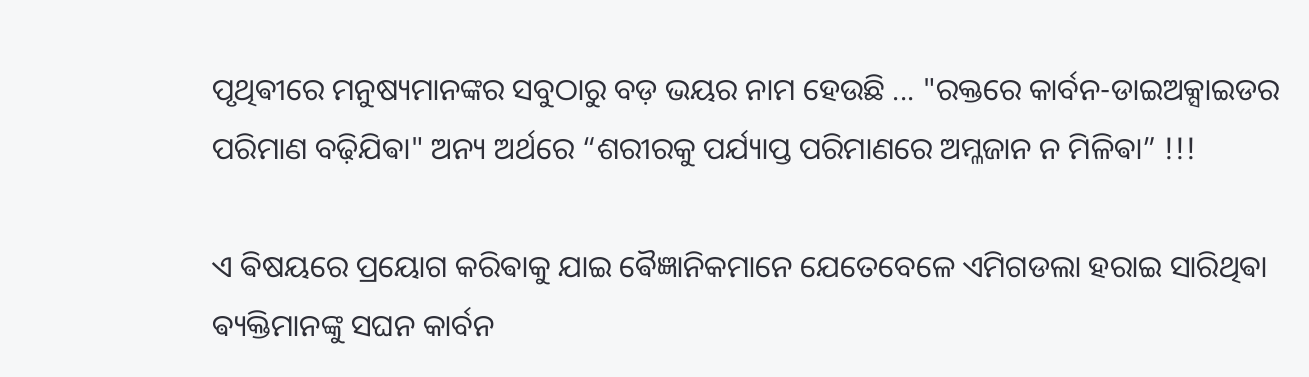ପୃଥିଵୀରେ ମନୁଷ୍ୟମାନଙ୍କର ସବୁଠାରୁ ବଡ଼ ଭୟର ନାମ ହେଉଛି ... "ରକ୍ତରେ କାର୍ବନ-ଡାଇଅକ୍ସାଇଡର ପରିମାଣ ବଢ଼ିଯିଵା" ଅନ୍ୟ ଅର୍ଥରେ “ଶରୀରକୁ ପର୍ଯ୍ୟାପ୍ତ ପରିମାଣରେ ଅମ୍ଳଜାନ ନ ମିଳିଵା” !!!

ଏ ଵିଷୟରେ ପ୍ରୟୋଗ କରିଵାକୁ ଯାଇ ଵୈଜ୍ଞାନିକମାନେ ଯେତେବେଳେ ଏମିଗଡଲା ହରାଇ ସାରିଥିଵା ଵ୍ୟକ୍ତିମାନଙ୍କୁ ସଘନ କାର୍ବନ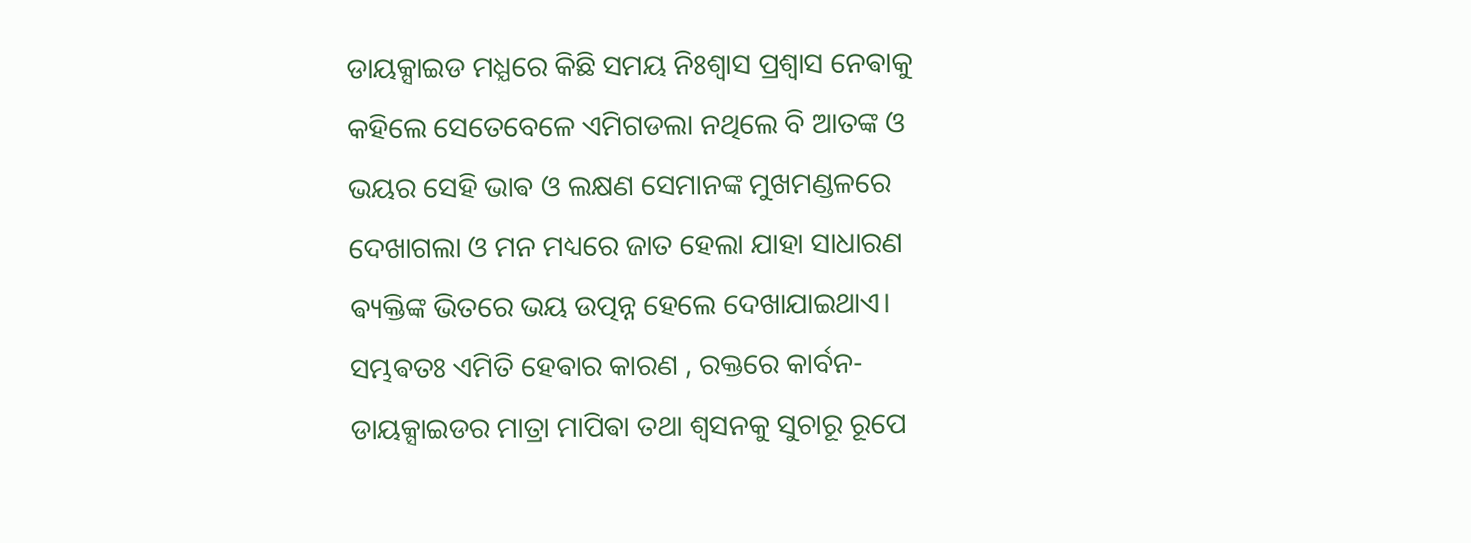ଡାୟକ୍ସାଇଡ ମଧ୍ଯରେ କିଛି ସମୟ ନିଃଶ୍ୱାସ ପ୍ରଶ୍ଵାସ ନେଵାକୁ କହିଲେ ସେତେବେଳେ ଏମିଗଡଲା ନଥିଲେ ବି ଆତଙ୍କ ଓ ଭୟର ସେହି ଭାଵ ଓ ଲକ୍ଷଣ ସେମାନଙ୍କ ମୁଖମଣ୍ଡଳରେ ଦେଖାଗଲା ଓ ମନ ମଧ୍ୟରେ ଜାତ ହେଲା ଯାହା ସାଧାରଣ ଵ୍ୟକ୍ତିଙ୍କ ଭିତରେ ଭୟ ଉତ୍ପନ୍ନ ହେଲେ ଦେଖାଯାଇଥାଏ। ସମ୍ଭଵତଃ ଏମିତି ହେଵାର କାରଣ , ରକ୍ତରେ କାର୍ବନ-ଡାୟକ୍ସାଇଡର ମାତ୍ରା ମାପିଵା ତଥା ଶ୍ଵସନକୁ ସୁଚାରୂ ରୂପେ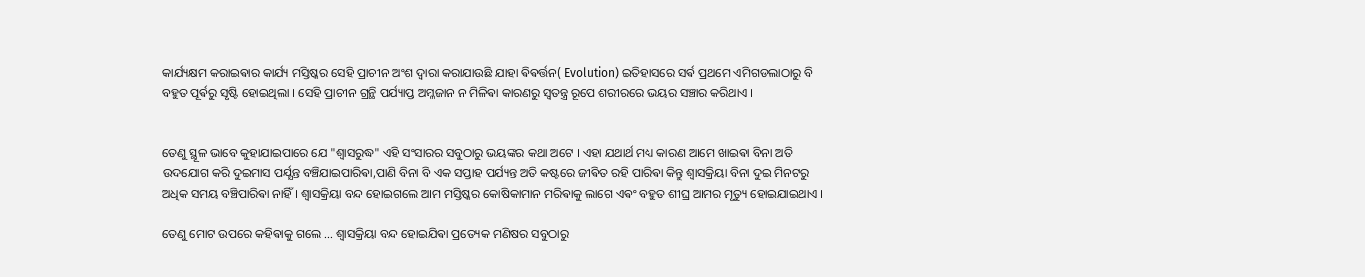କାର୍ଯ୍ୟକ୍ଷମ କରାଇଵାର କାର୍ଯ୍ୟ ମସ୍ତିଷ୍କର ସେହି ପ୍ରାଚୀନ ଅଂଶ ଦ୍ଵାରା କରାଯାଉଛି ଯାହା ଵିଵର୍ତ୍ତନ( Evolution) ଇତିହାସରେ ସର୍ଵ ପ୍ରଥମେ ଏମିଗଡଲାଠାରୁ ବି ବହୁତ ପୂର୍ଵରୁ ସୃଷ୍ଟି ହୋଇଥିଲା । ସେହି ପ୍ରାଚୀନ ଗ୍ରନ୍ଥି ପର୍ଯ୍ୟାପ୍ତ ଅମ୍ଳଜାନ ନ ମିଳିଵା କାରଣରୁ ସ୍ଵତନ୍ତ୍ର ରୂପେ ଶରୀରରେ ଭୟର ସଞ୍ଚାର କରିଥାଏ ।


ତେଣୁ ସ୍ଥୂଳ ଭାବେ କୁହାଯାଇପାରେ ଯେ "ଶ୍ଵାସରୁଦ୍ଧ" ଏହି ସଂସାରର ସବୁଠାରୁ ଭୟଙ୍କର କଥା ଅଟେ । ଏହା ଯଥାର୍ଥ ମଧ୍ୟ କାରଣ ଆମେ ଖାଇଵା ବିନା ଅତି ଉଦଯୋଗ କରି ଦୁଇମାସ ପର୍ଯ୍ଯନ୍ତ ବଞ୍ଚିଯାଇପାରିଵା,ପାଣି ବିନା ବି ଏକ ସପ୍ତାହ ପର୍ଯ୍ୟନ୍ତ ଅତି କଷ୍ଟରେ ଜୀଵିତ ରହି ପାରିଵା କିନ୍ତୁ ଶ୍ଵାସକ୍ରିୟା ବିନା ଦୁଇ ମିନଟରୁ ଅଧିକ ସମୟ ବଞ୍ଚିପାରିଵା ନାହିଁ । ଶ୍ଵାସକ୍ରିୟା ବନ୍ଦ ହୋଇଗଲେ ଆମ ମସ୍ତିଷ୍କର କୋଷିକାମାନ ମରିଵାକୁ ଲାଗେ ଏଵଂ ବହୁତ ଶୀଘ୍ର ଆମର ମୃତ୍ୟୁ ହୋଇଯାଇଥାଏ ।

ତେଣୁ ମୋଟ ଉପରେ କହିଵାକୁ ଗଲେ ... ଶ୍ୱାସକ୍ରିୟା ବନ୍ଦ ହୋଇଯିଵା ପ୍ରତ୍ୟେକ ମଣିଷର ସବୁଠାରୁ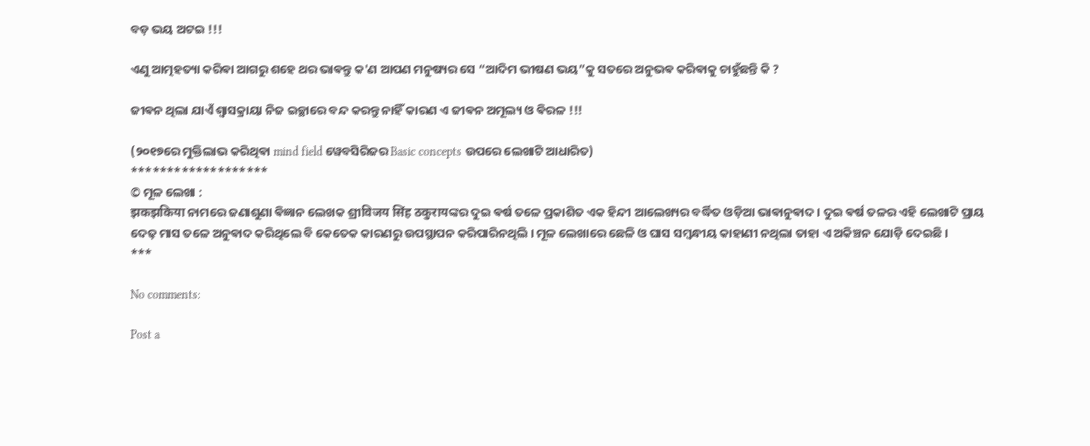ବଡ଼ ଭୟ ଅଟଇ !!!

ଏଣୁ ଆତ୍ମହତ୍ୟା କରିଵା ଆଗରୁ ଶହେ ଥର ଭାଵନ୍ତୁ କ'ଣ ଆପଣ ମନୁଷ୍ୟର ସେ “ଆଦିମ ଭୀଷଣ ଭୟ”କୁ ସତରେ ଅନୁଭଵ କରିଵାକୁ ଚାହୁଁଛନ୍ତି କି ?

ଜୀଵନ ଥିଲା ଯାଏଁ ଶ୍ଵାସକ୍ରାୟା ନିଜ ଇଚ୍ଛାରେ ବନ୍ଦ କରନ୍ତୁ ନାହିଁ କାରଣ ଏ ଜୀଵନ ଅମୂଲ୍ୟ ଓ ଵିରଳ !!!

(୨୦୧୭ରେ ମୁକ୍ତିଲାଭ କରିଥିଵା mind field ୱେବସିରିଜର Basic concepts ଉପରେ ଲେଖାଟି ଆଧାରିତ)
*******************
© ମୂଳ ଲେଖା :
झकझकिया ନାମରେ ଜଣାଶୁଣା ଵିଜ୍ଞାନ ଲେଖକ ଶ୍ରୀविजय सिंह ठकुरायଙ୍କର ଦୁଇ ଵର୍ଷ ତଳେ ପ୍ରକାଶିତ ଏକ ହିନ୍ଦୀ ଆଲେଖ୍ୟର ବର୍ଦ୍ଧିତ ଓଡ଼ିଆ ଭାଵାନୁଵାଦ । ଦୁଇ ଵର୍ଷ ତଳର ଏହି ଲେଖାଟି ପ୍ରାୟ ଦେଢ଼ ମାସ ତଳେ ଅନୁଵାଦ କରିଥିଲେ ବି କେତେକ କାରଣରୁ ଉପସ୍ଥାପନ କରିପାରିନଥିଲି । ମୂଳ ଲେଖାରେ ଛେଳି ଓ ଘାସ ସମ୍ବନ୍ଧୀୟ କାହାଣୀ ନଥିଲା ତାହା ଏ ଅକିଞ୍ଚନ ଯୋଡ଼ି ଦେଇଛି ।
***

No comments:

Post a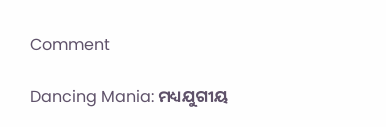Comment

Dancing Mania: ମଧ୍ୟଯୁଗୀୟ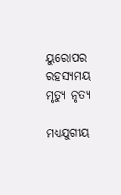ୟୁରୋପର ରହସ୍ୟମୟ ମୃତ୍ୟୁ ନୃତ୍ୟ

ମଧ୍ୟଯୁଗୀୟ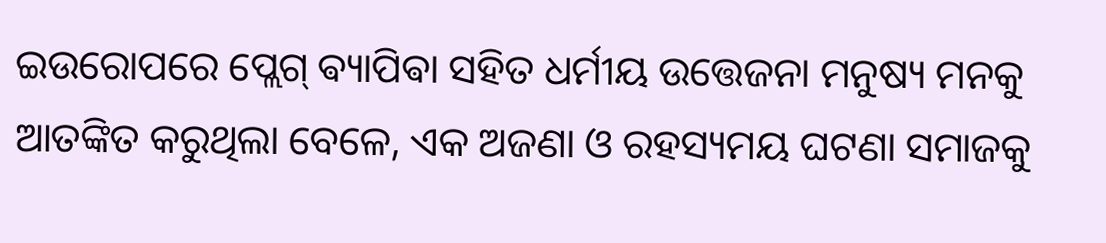ଇଉରୋପରେ ପ୍ଲେଗ୍‌ ଵ୍ୟାପିଵା ସହିତ ଧର୍ମୀୟ ଉତ୍ତେଜନା ମନୁଷ୍ୟ ମନକୁ ଆତଙ୍କିତ କରୁଥିଲା ବେଳେ, ଏକ ଅଜଣା ଓ ରହସ୍ୟମୟ ଘଟଣା ସମାଜକୁ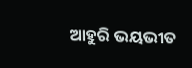ଆହୁରି ଭୟଭୀତ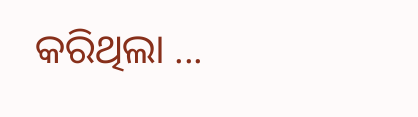କରିଥିଲା ...